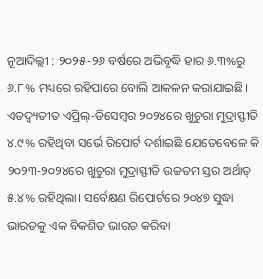ନୂଆଦିଲ୍ଲୀ : ୨୦୨୫-୨୬ ବର୍ଷରେ ଅଭିବୃଦ୍ଧି ହାର ୬.୩%ରୁ ୬.୮% ମଧ୍ୟରେ ରହିପାରେ ବୋଲି ଆକଳନ କରାଯାଇଛି। ଏତଦ୍ବ୍ୟତୀତ ଏପ୍ରିଲ୍-ଡିସେମ୍ବର ୨୦୨୪ରେ ଖୁଚୁରା ମୁଦ୍ରାସ୍ଫୀତି ୪.୯% ରହିଥିବା ସର୍ଭେ ରିପୋର୍ଟ ଦର୍ଶାଇଛି ଯେତେବେଳେ କି ୨୦୨୩-୨୦୨୪ରେ ଖୁଚୁରା ମୁଦ୍ରାସ୍ଫୀତି ଉଚ୍ଚତମ ସ୍ତର ଅର୍ଥାତ୍ ୫.୪% ରହିଥିଲା। ସର୍ବେକ୍ଷଣ ରିପୋର୍ଟରେ ୨୦୪୭ ସୁଦ୍ଧା ଭାରତକୁ ଏକ ବିକଶିତ ଭାରତ କରିବା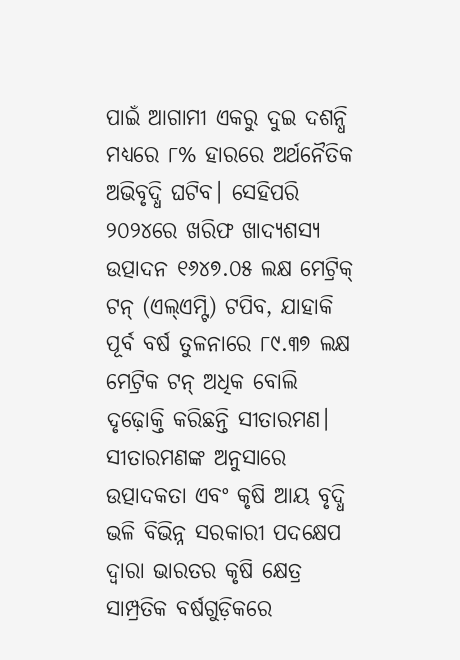ପାଇଁ ଆଗାମୀ ଏକରୁ ଦୁଇ ଦଶନ୍ଧି ମଧ୍ୟରେ ୮% ହାରରେ ଅର୍ଥନୈତିକ ଅଭିବୃଦ୍ଧି ଘଟିବ। ସେହିପରି ୨୦୨୪ରେ ଖରିଫ ଖାଦ୍ୟଶସ୍ୟ ଉତ୍ପାଦନ ୧୬୪୭.୦୫ ଲକ୍ଷ ମେଟ୍ରିକ୍ ଟନ୍ (ଏଲ୍ଏମ୍ଟି) ଟପିବ, ଯାହାକି ପୂର୍ବ ବର୍ଷ ତୁଳନାରେ ୮୯.୩୭ ଲକ୍ଷ ମେଟ୍ରିକ ଟନ୍ ଅଧିକ ବୋଲି ଦୃଢ଼ୋକ୍ତି କରିଛନ୍ତି ସୀତାରମଣ। ସୀତାରମଣଙ୍କ ଅନୁସାରେ ଉତ୍ପାଦକତା ଏବଂ କୃଷି ଆୟ ବୃଦ୍ଧି ଭଳି ବିଭିନ୍ନ ସରକାରୀ ପଦକ୍ଷେପ ଦ୍ୱାରା ଭାରତର କୃଷି କ୍ଷେତ୍ର ସାମ୍ପ୍ରତିକ ବର୍ଷଗୁଡ଼ିକରେ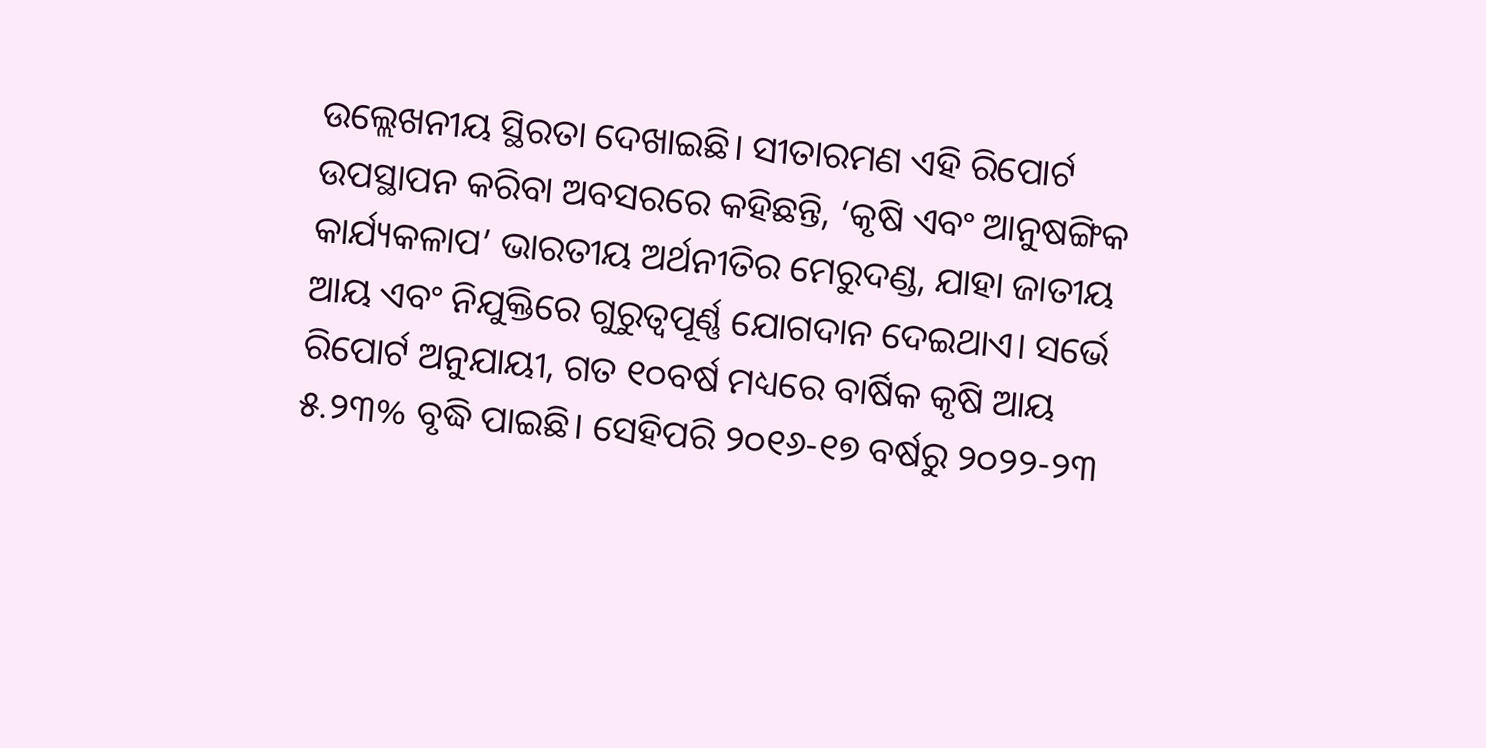ଉଲ୍ଲେଖନୀୟ ସ୍ଥିରତା ଦେଖାଇଛି। ସୀତାରମଣ ଏହି ରିପୋର୍ଟ ଉପସ୍ଥାପନ କରିବା ଅବସରରେ କହିଛନ୍ତି, ‘କୃଷି ଏବଂ ଆନୁଷଙ୍ଗିକ କାର୍ଯ୍ୟକଳାପ’ ଭାରତୀୟ ଅର୍ଥନୀତିର ମେରୁଦଣ୍ଡ, ଯାହା ଜାତୀୟ ଆୟ ଏବଂ ନିଯୁକ୍ତିରେ ଗୁରୁତ୍ୱପୂର୍ଣ୍ଣ ଯୋଗଦାନ ଦେଇଥାଏ। ସର୍ଭେ ରିପୋର୍ଟ ଅନୁଯାୟୀ, ଗତ ୧୦ବର୍ଷ ମଧ୍ୟରେ ବାର୍ଷିକ କୃଷି ଆୟ ୫.୨୩% ବୃଦ୍ଧି ପାଇଛି। ସେହିପରି ୨୦୧୬-୧୭ ବର୍ଷରୁ ୨୦୨୨-୨୩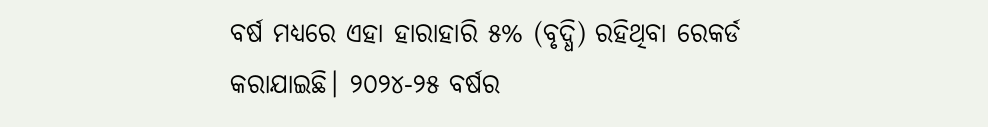ବର୍ଷ ମଧ୍ୟରେ ଏହା ହାରାହାରି ୫% (ବୃଦ୍ଧି) ରହିଥିବା ରେକର୍ଡ କରାଯାଇଛି। ୨୦୨୪-୨୫ ବର୍ଷର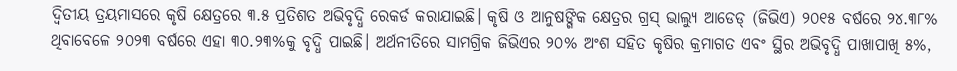ଦ୍ୱିତୀୟ ତ୍ରୟମାସରେ କୃଷି କ୍ଷେତ୍ରରେ ୩.୫ ପ୍ରତିଶତ ଅଭିବୃଦ୍ଧି ରେକର୍ଡ କରାଯାଇଛି। କୃଷି ଓ ଆନୁଷଙ୍ଗିକ କ୍ଷେତ୍ରର ଗ୍ରସ୍ ଭାଲ୍ୟୁ ଆଡେଡ୍ (ଜିଭିଏ) ୨୦୧୫ ବର୍ଷରେ ୨୪.୩୮% ଥିବାବେଳେ ୨୦୨୩ ବର୍ଷରେ ଏହା ୩୦.୨୩%କୁ ବୃଦ୍ଧି ପାଇଛି। ଅର୍ଥନୀତିରେ ସାମଗ୍ରିକ ଜିଭିଏର ୨୦% ଅଂଶ ସହିତ କୃଷିର କ୍ରମାଗତ ଏବଂ ସ୍ଥିର ଅଭିବୃଦ୍ଧି ପାଖାପାଖି ୫%,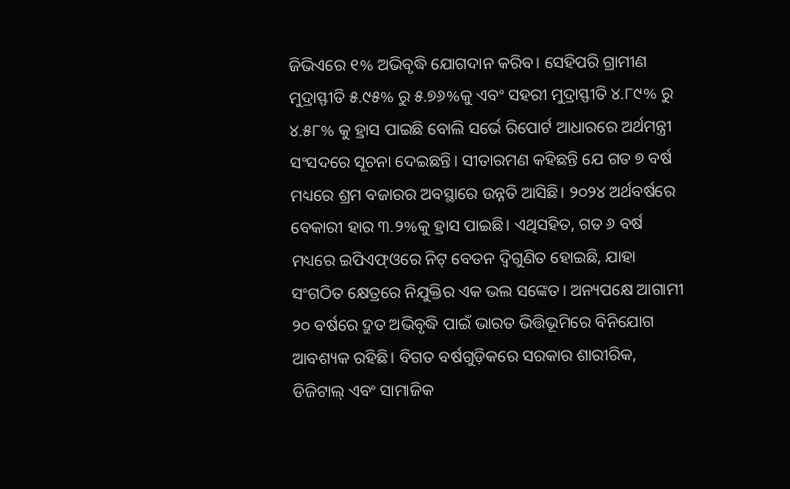ଜିଭିଏରେ ୧% ଅଭିବୃଦ୍ଧି ଯୋଗଦାନ କରିବ। ସେହିପରି ଗ୍ରାମୀଣ ମୁଦ୍ରାସ୍ଫୀତି ୫.୯୫% ରୁ ୫.୭୬%କୁ ଏବଂ ସହରୀ ମୁଦ୍ରାସ୍ଫୀତି ୪.୮୯% ରୁ ୪.୫୮% କୁ ହ୍ରାସ ପାଇଛି ବୋଲି ସର୍ଭେ ରିପୋର୍ଟ ଆଧାରରେ ଅର୍ଥମନ୍ତ୍ରୀ ସଂସଦରେ ସୂଚନା ଦେଇଛନ୍ତି। ସୀତାରମଣ କହିଛନ୍ତି ଯେ ଗତ ୭ ବର୍ଷ ମଧ୍ୟରେ ଶ୍ରମ ବଜାରର ଅବସ୍ଥାରେ ଉନ୍ନତି ଆସିଛି। ୨୦୨୪ ଅର୍ଥବର୍ଷରେ ବେକାରୀ ହାର ୩.୨%କୁ ହ୍ରାସ ପାଇଛି। ଏଥିସହିତ, ଗତ ୬ ବର୍ଷ ମଧ୍ୟରେ ଇପିଏଫ୍ଓରେ ନିଟ୍ ବେତନ ଦ୍ୱିଗୁଣିତ ହୋଇଛି, ଯାହା ସଂଗଠିତ କ୍ଷେତ୍ରରେ ନିଯୁକ୍ତିର ଏକ ଭଲ ସଙ୍କେତ। ଅନ୍ୟପକ୍ଷେ ଆଗାମୀ ୨୦ ବର୍ଷରେ ଦ୍ରୁତ ଅଭିବୃଦ୍ଧି ପାଇଁ ଭାରତ ଭିତ୍ତିଭୂମିରେ ବିନିଯୋଗ ଆବଶ୍ୟକ ରହିଛି। ବିଗତ ବର୍ଷଗୁଡ଼ିକରେ ସରକାର ଶାରୀରିକ, ଡିଜିଟାଲ୍ ଏବଂ ସାମାଜିକ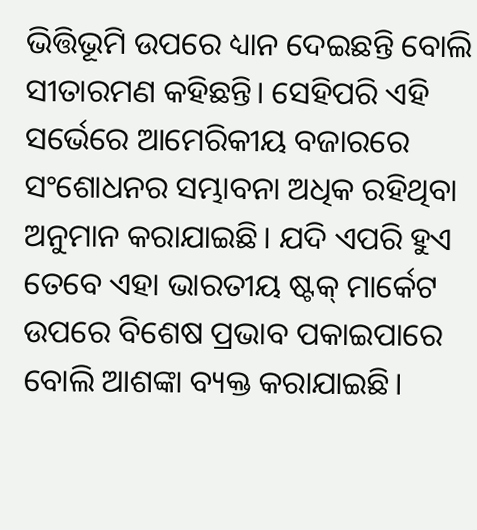ଭିତ୍ତିଭୂମି ଉପରେ ଧ୍ୟାନ ଦେଇଛନ୍ତି ବୋଲି ସୀତାରମଣ କହିଛନ୍ତି। ସେହିପରି ଏହି ସର୍ଭେରେ ଆମେରିକୀୟ ବଜାରରେ ସଂଶୋଧନର ସମ୍ଭାବନା ଅଧିକ ରହିଥିବା ଅନୁମାନ କରାଯାଇଛି। ଯଦି ଏପରି ହୁଏ ତେବେ ଏହା ଭାରତୀୟ ଷ୍ଟକ୍ ମାର୍କେଟ ଉପରେ ବିଶେଷ ପ୍ରଭାବ ପକାଇପାରେ ବୋଲି ଆଶଙ୍କା ବ୍ୟକ୍ତ କରାଯାଇଛି।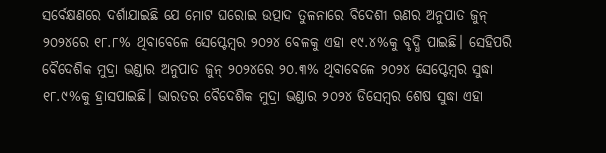ସର୍ବେକ୍ଷଣରେ ଦର୍ଶାଯାଇଛି ଯେ ମୋଟ ଘରୋଇ ଉତ୍ପାଦ ତୁଳନାରେ ବିଦେଶୀ ଋଣର ଅନୁପାତ ଜୁନ୍ ୨୦୨୪ରେ ୧୮.୮% ଥିବାବେଳେ ସେପ୍ଟେମ୍ବର ୨୦୨୪ ବେଳକୁ ଏହା ୧୯.୪%କୁ ବୃଦ୍ଧି ପାଇଛି। ସେହିପରି ବୈଦେଶିକ ମୁଦ୍ରା ଭଣ୍ଡାର ଅନୁପାତ ଜୁନ୍ ୨୦୨୪ରେ ୨୦.୩% ଥିବାବେଳେ ୨୦୨୪ ସେପ୍ଟେମ୍ବର ସୁଦ୍ଧା ୧୮.୯%କୁ ହ୍ରାସପାଇଛି। ଭାରତର ବୈଦେଶିକ ମୁଦ୍ରା ଭଣ୍ଡାର ୨୦୨୪ ଡିସେମ୍ବର ଶେଷ ସୁଦ୍ଧା ଏହା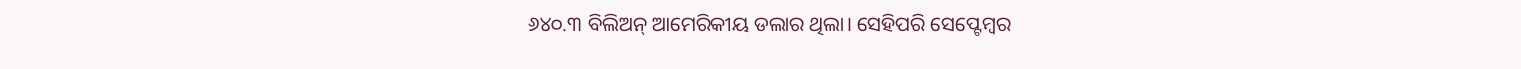୬୪୦.୩ ବିଲିଅନ୍ ଆମେରିକୀୟ ଡଲାର ଥିଲା। ସେହିପରି ସେପ୍ଟେମ୍ବର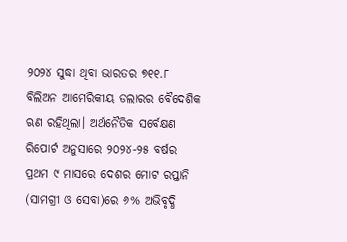୨୦୨୪ ସୁଦ୍ଧା ଥିବା ଭାରତର ୭୧୧.୮ ବିଲିଅନ ଆମେରିକୀୟ ଡଲାରର ବୈଦେଶିକ ଋଣ ରହିଥିଲା। ଅର୍ଥନୈତିକ ସର୍ବେକ୍ଷଣ ରିପୋର୍ଟ ଅନୁସାରେ ୨୦୨୪-୨୫ ବର୍ଷର ପ୍ରଥମ ୯ ମାସରେ ଦେଶର ମୋଟ ରପ୍ତାନି (ସାମଗ୍ରୀ ଓ ସେବା)ରେ ୬% ଅଭିବୃଦ୍ଧି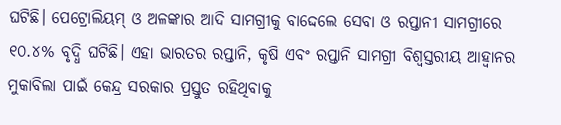ଘଟିଛି। ପେଟ୍ରୋଲିୟମ୍ ଓ ଅଳଙ୍କାର ଆଦି ସାମଗ୍ରୀକୁ ବାଦ୍ଦେଲେ ସେବା ଓ ରପ୍ତାନୀ ସାମଗ୍ରୀରେ ୧୦.୪% ବୃଦ୍ଧି ଘଟିଛି। ଏହା ଭାରତର ରପ୍ତାନି, କୃଷି ଏବଂ ରପ୍ତାନି ସାମଗ୍ରୀ ବିଶ୍ୱସ୍ତରୀୟ ଆହ୍ୱାନର ମୁକାବିଲା ପାଇଁ କେନ୍ଦ୍ର ସରକାର ପ୍ରସ୍ତୁତ ରହିଥିବାକୁ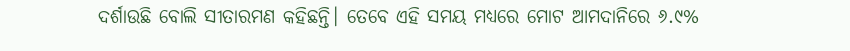ଦର୍ଶାଉଛି ବୋଲି ସୀତାରମଣ କହିଛନ୍ତି। ତେବେ ଏହି ସମୟ ମଧ୍ୟରେ ମୋଟ ଆମଦାନିରେ ୬.୯%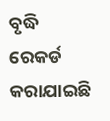ବୃଦ୍ଧି ରେକର୍ଡ କରାଯାଇଛି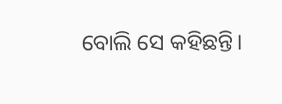ବୋଲି ସେ କହିଛନ୍ତି।